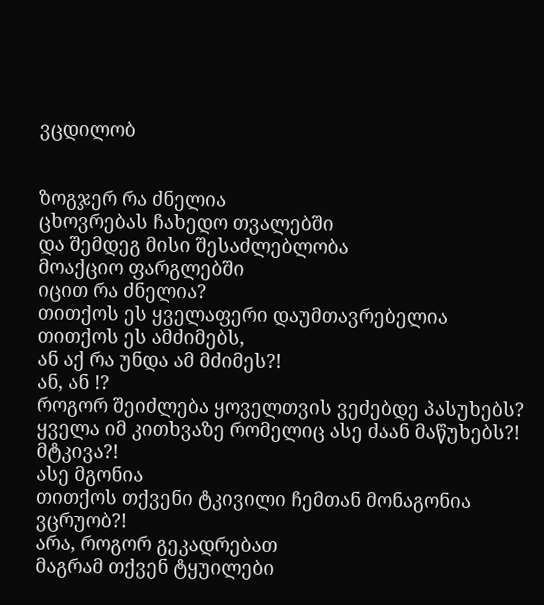ვცდილობ


ზოგჯერ რა ძნელია
ცხოვრებას ჩახედო თვალებში
და შემდეგ მისი შესაძლებლობა
მოაქციო ფარგლებში
იცით რა ძნელია?
თითქოს ეს ყველაფერი დაუმთავრებელია
თითქოს ეს ამძიმებს,
ან აქ რა უნდა ამ მძიმეს?!
ან, ან !?
როგორ შეიძლება ყოველთვის ვეძებდე პასუხებს?
ყველა იმ კითხვაზე რომელიც ასე ძაან მაწუხებს?!
მტკივა?!
ასე მგონია
თითქოს თქვენი ტკივილი ჩემთან მონაგონია
ვცრუობ?!
არა, როგორ გეკადრებათ
მაგრამ თქვენ ტყუილები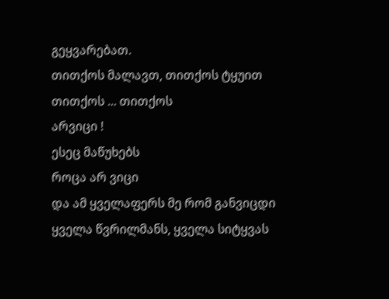გეყვარებათ.
თითქოს მალავთ, თითქოს ტყუით
თითქოს ... თითქოს
არვიცი !
ესეც მაწუხებს
როცა არ ვიცი
და ამ ყველაფერს მე რომ განვიცდი
ყველა წვრილმანს, ყველა სიტყვას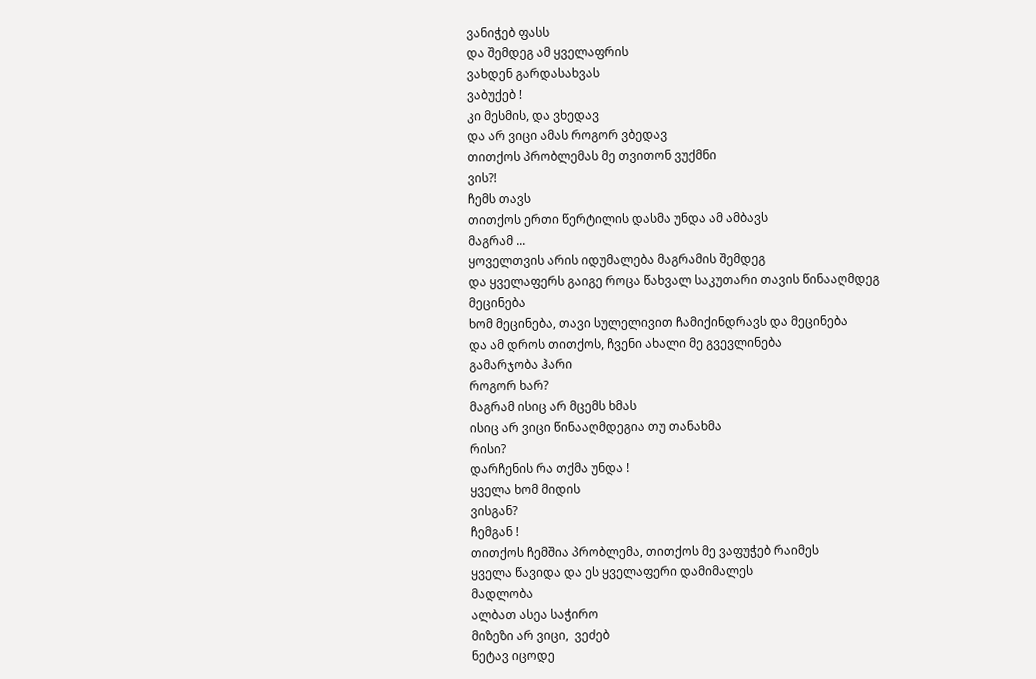ვანიჭებ ფასს
და შემდეგ ამ ყველაფრის
ვახდენ გარდასახვას
ვაბუქებ !
კი მესმის, და ვხედავ
და არ ვიცი ამას როგორ ვბედავ
თითქოს პრობლემას მე თვითონ ვუქმნი
ვის?!
ჩემს თავს
თითქოს ერთი წერტილის დასმა უნდა ამ ამბავს
მაგრამ ...
ყოველთვის არის იდუმალება მაგრამის შემდეგ
და ყველაფერს გაიგე როცა წახვალ საკუთარი თავის წინააღმდეგ
მეცინება
ხომ მეცინება, თავი სულელივით ჩამიქინდრავს და მეცინება
და ამ დროს თითქოს, ჩვენი ახალი მე გვევლინება
გამარჯობა ჰარი
როგორ ხარ?
მაგრამ ისიც არ მცემს ხმას
ისიც არ ვიცი წინააღმდეგია თუ თანახმა
რისი?
დარჩენის რა თქმა უნდა !
ყველა ხომ მიდის
ვისგან?
ჩემგან !
თითქოს ჩემშია პრობლემა, თითქოს მე ვაფუჭებ რაიმეს
ყველა წავიდა და ეს ყველაფერი დამიმალეს
მადლობა
ალბათ ასეა საჭირო
მიზეზი არ ვიცი,  ვეძებ
ნეტავ იცოდე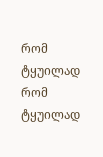რომ ტყუილად
რომ ტყუილად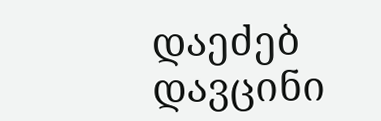დაეძებ
დავცინი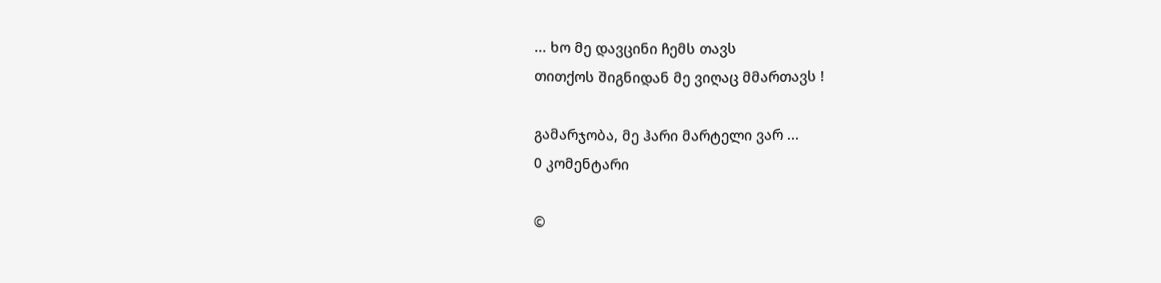... ხო მე დავცინი ჩემს თავს
თითქოს შიგნიდან მე ვიღაც მმართავს !

გამარჯობა, მე ჰარი მარტელი ვარ ...
0 კომენტარი

©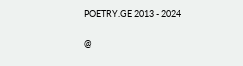POETRY.GE 2013 - 2024

@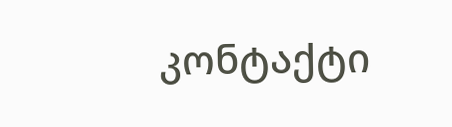კონტაქტი